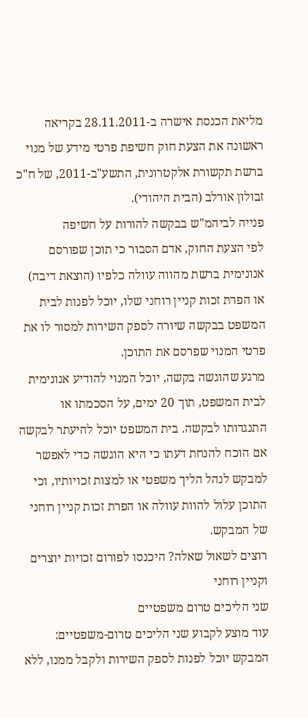מליאת הכנסת אישרה ב-28.11.2011 בקריאה ראשונה את הצעת חוק חשיפת פרטי מידע של מנוי ברשת תקשורת אלקטרונית, התשע"ב-2011, של ח"כ זבולון אורלב (הבית היהודי).
פנייה לביהמ"ש בבקשה להורות על חשיפה
לפי הצעת החוק, אדם הסבור כי תוכן שפורסם אנונימית ברשת מהווה עוולה כלפיו (הוצאת דיבה) או הפרת זכות קניין רוחני שלו, יוכל לפנות לבית המשפט בבקשה שיורה לספק השירות למסור לו את פרטי המנוי שפרסם את התוכן.
מרגע שהוגשה בקשה, יוכל המנוי להודיע אנונימית לבית המשפט, תוך 20 ימים, על הסכמתו או התנגדותו לבקשה. בית המשפט יוכל להיעתר לבקשה אם הוכח להנחת דעתו כי היא הוגשה כדי לאפשר למבקש לנהל הליך משפטי או למצות זכויותיו, וכי התוכן עלול להוות עוולה או הפרת זכות קניין רוחני של המבקש.
רוצים לשאול שאלה? היכנסו לפורום זכויות יוצרים וקניין רוחני
שני הליכים טרום משפטיים
עוד מוצע לקבוע שני הליכים טרום-משפטיים: המבקש יוכל לפנות לספק השירות ולקבל ממנו, ללא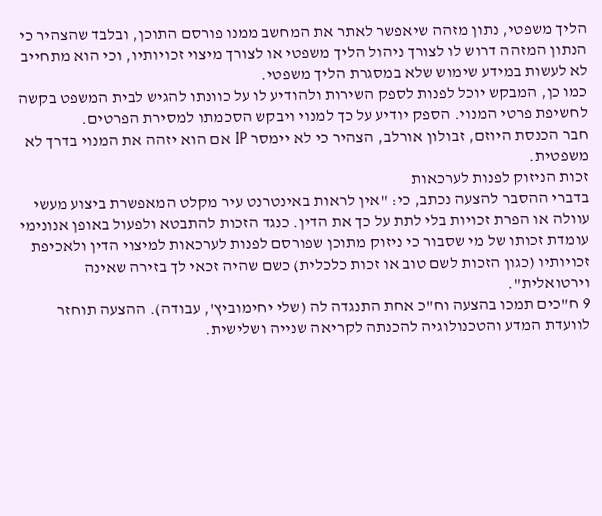הליך משפטי, נתון מזהה שיאפשר לאתר את המחשב ממנו פורסם התוכן, ובלבד שהצהיר כי הנתון המזהה דרוש לו לצורך ניהול הליך משפטי או לצורך מיצוי זכויותיו, וכי הוא מתחייב לא לעשות במידע שימוש שלא במסגרת הליך משפטי.
כמו כן, המבקש יוכל לפנות לספק השירות ולהודיע לו על כוונתו להגיש לבית המשפט בקשה לחשיפת פרטי המנוי. הספק יודיע על כך למנוי ויבקש הסכמתו למסירת הפרטים.
חבר הכנסת היוזם, זבולון אורלב, הצהיר כי לא יימסר IP אם הוא יזהה את המנוי בדרך לא משפטית.
זכות הניזוק לפנות לערכאות
בדברי ההסבר להצעה נכתב, כי: "אין לראות באינטרנט עיר מקלט המאפשרת ביצוע מעשי עוולה או הפרת זכויות בלי לתת על כך את הדין. כנגד הזכות להתבטא ולפעול באופן אנונימי עומדת זכותו של מי שסבור כי ניזוק מתוכן שפורסם לפנות לערכאות למיצוי הדין ולאכיפת זכויותיו (כגון הזכות לשם טוב או זכות כלכלית) כשם שהיה זכאי לך בזירה שאינה וירטואלית".
9 ח"כים תמכו בהצעה וח"כ אחת התנגדה לה (שלי יחימוביץ', עבודה). ההצעה תוחזר לוועדת המדע והטכנולוגיה להכנתה לקריאה שנייה ושלישית.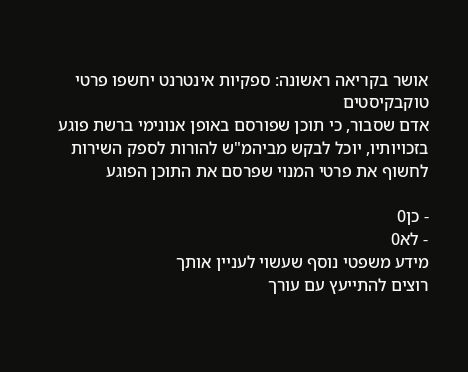אושר בקריאה ראשונה: ספקיות אינטרנט יחשפו פרטי טוקבקיסטים
אדם שסבור, כי תוכן שפורסם באופן אנונימי ברשת פוגע בזכויותיו, יוכל לבקש מביהמ"ש להורות לספק השירות לחשוף את פרטי המנוי שפרסם את התוכן הפוגע

- כן0
- לא0
מידע משפטי נוסף שעשוי לעניין אותך
רוצים להתייעץ עם עורך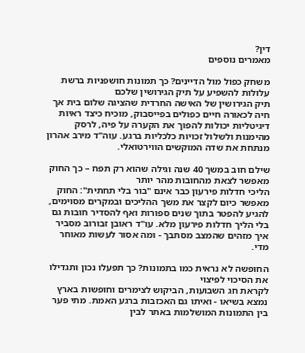דין?
מאמרים נוספים

משחק כפול מול הדיינים? כך תמונות חושפניות ברשת עלולות להשפיע על תיק הגירושין שלכם
תיק הגירושין של האישה החרדית שהציגה שלום בית אך חיה לכאורה חיים כפולים בפייסבוק, מוכיח כיצד ראיות דיגיטליות יכולות להפוך את הקערה על פיה, לרסק מהימנות ולשלול זכויות כלכליות ברגע. עוה"ד מירב אהרון מנתחת את שדה המוקשים הווירטואלי.

שילם חוב במשך 40 שנה וגילה שהוא רק תפח – כך החוק מאפשר לצאת מהחובות מהר יותר
הליכי חדלות פירעון כבר אינם "בור בלי תחתית": החוק מאפשר כיום לקצר את משך ההליכים ובמקרים מסוימים, להגיע להפטר בתוך שנים ספורות ואף להסדיר חובות גם בלי הליך חדלות פירעון מלא. עו"ד ראובן זבורוב מסביר איך מזהים שהמצב מסתבך - ומה אסור לעשות מאוחר מדי.

החופשה לא נראית כמו בתמונות? כך תפעלו נכון ותגדילו את הסיכוי לפיצוי
לקראת חג השבועות, הביקוש לצימרים וחופשות בארץ נמצא בשיאו - ואיתו גם האכזבות ברגע האמת. מתי פער בין התמונות המושלמות באתר לבין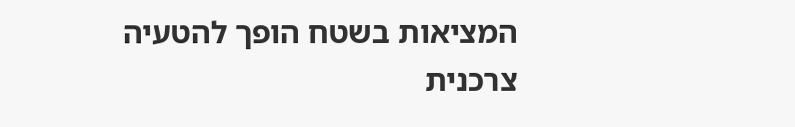המציאות בשטח הופך להטעיה צרכנית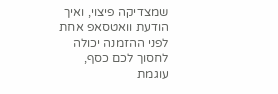שמצדיקה פיצוי, ואיך הודעת וואטסאפ אחת לפני ההזמנה יכולה לחסוך לכם כסף, עוגמת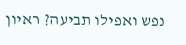נפש ואפילו תביעה? ראיון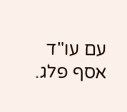עם עו"ד אסף פלג.